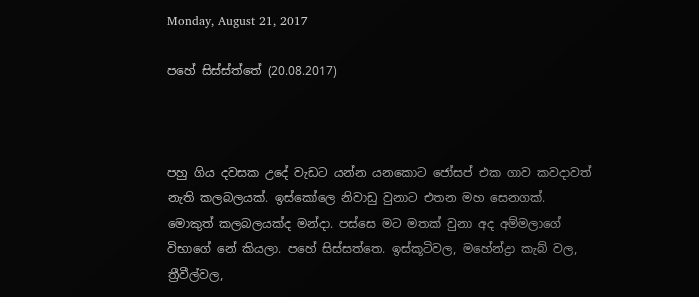Monday, August 21, 2017

පහේ සිස්ස්ත්තේ (20.08.2017)



පහු ගිය දවසක උදේ වැඩට යන්න යනකොට ජෝසප් එක ගාව කවදාවත් නැති කලබලයක්. ඉස්කෝලෙ නිවාඩු වුනාට එතන මහ සෙනගක්. මොකුත් කලබලයක්ද මන්දා. පස්සෙ මට මතක් වුනා අද අම්මලාගේ විභාගේ නේ කියලා. පහේ සිස්සත්තෙ. ඉස්කූටිවල, මහේන්ද්‍රා කැබ් වල, ත්‍රීවීල්වල,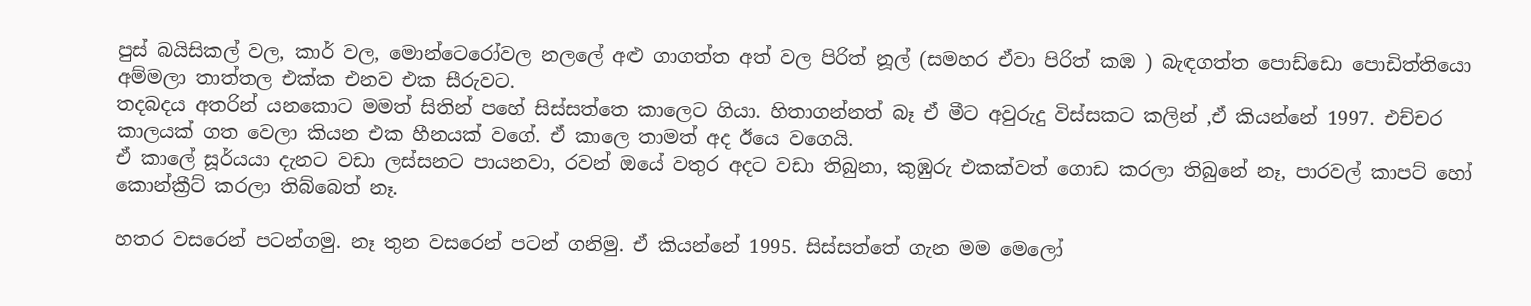පුස් බයිසිකල් වල, කාර් වල, මොන්ටෙරෝවල නලලේ අළු ගාගත්ත අත් වල පිරිත් නූල් (සමහර ඒවා පිරිත් කඹ ) බැඳගත්ත පොඩ්ඩො පොඩිත්තියො අම්මලා තාත්තල එක්ක එනව එක සීරුවට.
තදබදය අතරින් යනකොට මමත් සිතින් පහේ සිස්සත්තෙ කාලෙට ගියා. හිතාගන්නත් බෑ ඒ මීට අවුරුදු විස්සකට කලින් ,ඒ කියන්නේ 1997. එච්චර කාලයක් ගත වෙලා කියන එක හීනයක් වගේ. ඒ කාලෙ තාමත් අද ඊයෙ වගෙයි.
ඒ කාලේ සූර්යයා දැනට වඩා ලස්සනට පායනවා, රවන් ඔයේ වතුර අදට වඩා තිබුනා, කුඹුරු එකක්වත් ගොඩ කරලා තිබුනේ නෑ, පාරවල් කාපට් හෝ කොන්ක්‍රීට් කරලා තිබ්බෙත් නෑ.

හතර වසරෙන් පටන්ගමු. නෑ තුන වසරෙන් පටන් ගනිමු. ඒ කියන්නේ 1995. සිස්සත්තේ ගැන මම මෙලෝ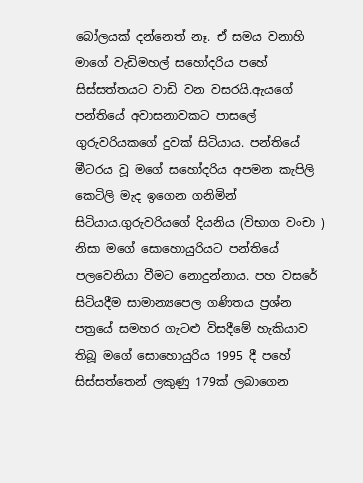බෝලයක් දන්නෙත් නෑ. ඒ සමය වනාහි මාගේ වැඩිමහල් සහෝදරිය පහේ සිස්සත්තයට වාඩි වන වසරයි.ඇයගේ පන්තියේ අවාසනාවකට පාසලේ ගුරුවරියකගේ දුවක් සිටියාය. පන්තියේ මීටරය වූ මගේ සහෝදරිය අපමන කැපිලි කෙටිලි මැද ඉගෙන ගනිමින් සිටියාය.ගුරුවරියගේ දියනිය (විභාග වංචා ) නිසා මගේ සොහොයුරියට පන්තියේ පලවෙනියා වීමට නොදුන්නාය. පහ වසරේ සිටියදීම සාමාන්‍යපෙල ගණිතය ප්‍රශ්න පත්‍රයේ සමහර ගැටළු විසදීමේ හැකියාව තිබූ මගේ සොහොයුරිය 1995 දී පහේ සිස්සත්තෙන් ලකුණු 179ක් ලබාගෙන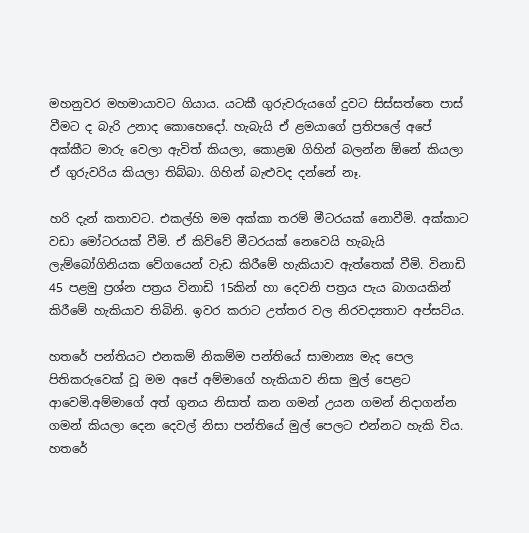මහනුවර මහමායාවට ගියාය. යටකී ගුරුවරුයගේ දුවට සිස්සත්තෙ පාස් වීමට ද බැරි උනාද කොහෙදෝ. හැබැයි ඒ ළමයාගේ ප්‍රතිපලේ අපේ අක්කීට මාරු වෙලා ඇවිත් කියලා, කොළඹ ගිහින් බලන්න ඕනේ කියලා ඒ ගුරුවරිය කියලා තිබ්බා. ගිහින් බැළුවද දන්නේ නෑ.

හරි දැන් කතාවට. එකල්හි මම අක්කා තරම් මීටරයක් නොවීමි. අක්කාට වඩා මෝටරයක් වීමි. ඒ කිව්වේ මීටරයක් නෙවෙයි හැබැයි ලැම්බෝගිනියක වේගයෙන් වැඩ කිරීමේ හැකියාව ඇත්තෙක් වීමි. විනාඩි 45 පළමු ප්‍රශ්න පත්‍රය විනාඩි 15කින් හා දෙවනි පත්‍රය පැය බාගයකින් කිරීමේ හැකියාව තිබිනි. ඉවර කරාට උත්තර වල නිරවද්‍යතාව අප්සට්ය.

හතරේ පන්තියට එනකම් නිකම්ම පන්තියේ සාමාන්‍ය මැද පෙල පිතිකරුවෙක් වූ මම අපේ අම්මාගේ හැකියාව නිසා මුල් පෙළට ආවෙමි.අම්මාගේ අත් ගුනය නිසාත් කන ගමන් උයන ගමන් නිදාගන්න ගමන් කියලා දෙන දෙවල් නිසා පන්තියේ මුල් පෙලට එන්නට හැකි විය. හතරේ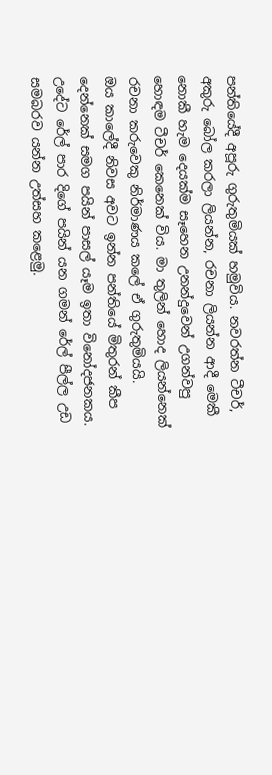පන්තියේදී අපූරු ගුරුතුමියක් හමුවිය. නවරත්න ටීචර්, අකුරු බෝල කරලා ලියන්න, රචනා ලියන්න ආදී මෙකී නොකී හැම දෙයක්ම සෑහෙන උනන්දුවෙන් උගන්වපු හොඳම ටීචර් කෙනෙක් විය. මා තුලින් හොද ලියන්නෙක් රචනා කරුවෙකු නිර්මාණය කලේ ඒ ගුරුතුමියයි.
ඔය කාලේදී නිවස අවට ඉන්න පන්තියේ මිතුරන් කීප දෙන්නෙක් සමග පයින් පාසල් යෑම ඉතා විනෝදජනකය. උදේට රේල් පාර දිගේ පයින් යන ගමන් රේල් පීල්ල උඩ සමබරව යන්න උත්සහ කළෙමු.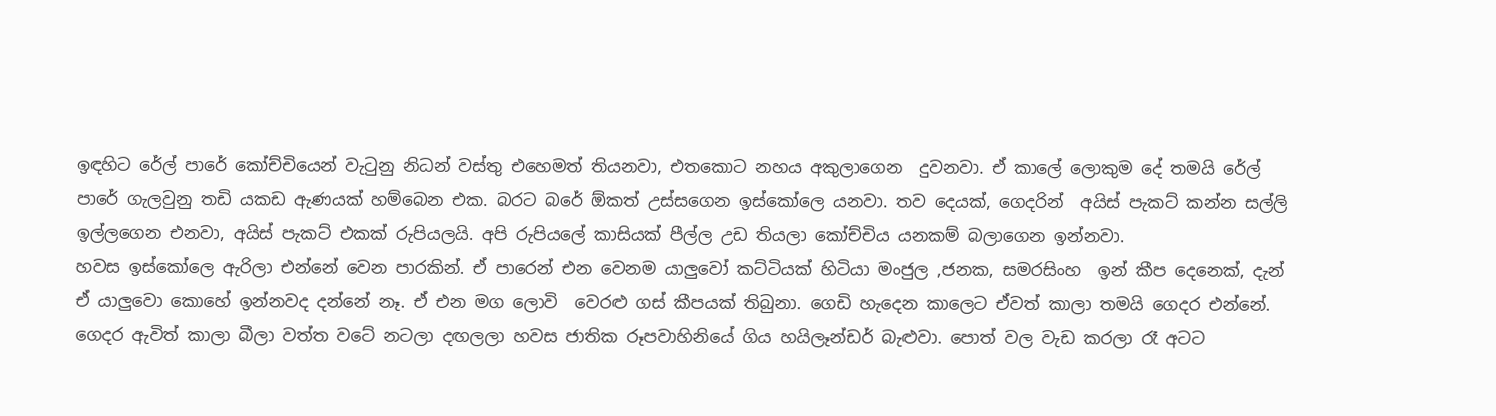ඉඳහිට රේල් පාරේ කෝච්චියෙන් වැටුනු නිධන් වස්තු එහෙමත් තියනවා, එතකොට නහය අකුලාගෙන  දුවනවා. ඒ කාලේ ලොකුම දේ තමයි රේල් පාරේ ගැලවුනු තඩි යකඩ ඇණයක් හම්බෙන එක. බරට බරේ ඕකත් උස්සගෙන ඉස්කෝලෙ යනවා. තව දෙයක්, ගෙදරින්  අයිස් පැකට් කන්න සල්ලි ඉල්ලගෙන එනවා, අයිස් පැකට් එකක් රුපියලයි. අපි රුපියලේ කාසියක් පීල්ල උඩ තියලා කෝච්චිය යනකම් බලාගෙන ඉන්නවා.
හවස ඉස්කෝලෙ ඇරිලා එන්නේ වෙන පාරකින්. ඒ පාරෙන් එන වෙනම යාලුවෝ කට්ටියක් හිටියා මංජුල ,ජනක, සමරසිංහ  ඉන් කීප දෙනෙක්, දැන් ඒ යාලුවො කොහේ ඉන්නවද දන්නේ නෑ. ඒ එන මග ලොවි  වෙරළු ගස් කීපයක් තිබුනා. ගෙඩි හැදෙන කාලෙට ඒවත් කාලා තමයි ගෙදර එන්නේ.  ගෙදර ඇවිත් කාලා බීලා වත්ත වටේ නටලා දඟලලා හවස ජාතික රූපවාහිනියේ ගිය හයිලෑන්ඩර් බැළුවා. පොත් වල වැඩ කරලා රෑ අටට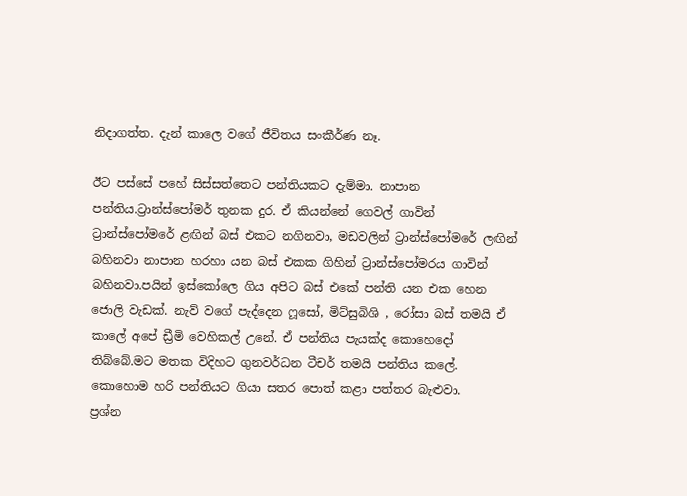නිදාගත්ත. දැන් කාලෙ වගේ ජීවිතය සංකීර්ණ නෑ.

ඊට පස්සේ පහේ සිස්සත්තෙට පන්තියකට දැම්මා. නාපාන පන්තිය.ට්‍රාන්ස්පෝමර් තුනක දුර. ඒ කියන්නේ ගෙවල් ගාවින් ට්‍රාන්ස්පෝමරේ ළඟින් බස් එකට නගිනවා, මඩවලින් ට්‍රාන්ස්පෝමරේ ලඟින් බහිනවා නාපාන හරහා යන බස් එකක ගිහින් ට්‍රාන්ස්පෝමරය ගාවින් බහිනවා.පයින් ඉස්කෝලෙ ගිය අපිට බස් එකේ පන්ති යන එක හෙන ජොලි වැඩක්. නැව් වගේ පැද්දෙන ෆූසෝ, මිට්සුබිශි , රෝසා බස් තමයි ඒ කාලේ අපේ ඩ්‍රීමි වෙහිකල් උනේ. ඒ පන්තිය පැයක්ද කොහෙදෝ තිබ්බේ.මට මතක විදිහට ගුනවර්ධන ටීචර් තමයි පන්තිය කලේ. කොහොම හරි පන්තියට ගියා සතර පොත් කළා පත්තර බැළුවා.
ප්‍රශ්න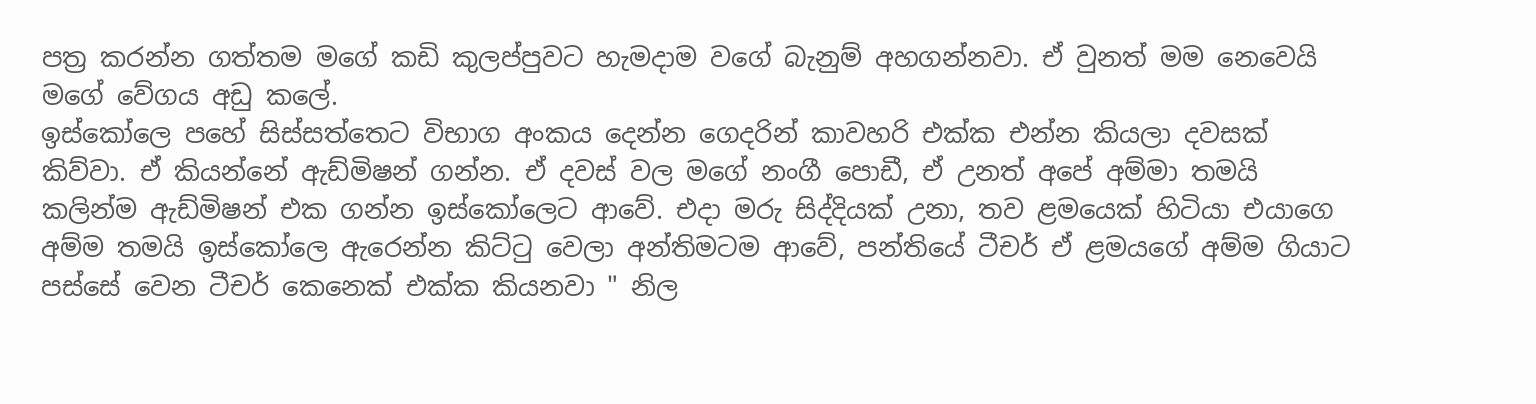පත්‍ර කරන්න ගත්තම මගේ කඩි කුලප්පුවට හැමදාම වගේ බැනුම් අහගන්නවා. ඒ වුනත් මම නෙවෙයි මගේ වේගය අඩු කලේ.
ඉස්කෝලෙ පහේ සිස්සත්තෙට විභාග අංකය දෙන්න ගෙදරින් කාවහරි එක්ක එන්න කියලා දවසක් කිව්වා. ඒ කියන්නේ ඇඩ්මිෂන් ගන්න. ඒ දවස් වල මගේ නංගී පොඩී, ඒ උනත් අපේ අම්මා තමයි කලින්ම ඇඩ්මිෂන් එක ගන්න ඉස්කෝලෙට ආවේ. එදා මරු සිද්දියක් උනා, තව ළමයෙක් හිටියා එයාගෙ අම්ම තමයි ඉස්කෝලෙ ඇරෙන්න කිට්ටු වෙලා අන්තිමටම ආවේ, පන්තියේ ටීචර් ඒ ළමයගේ අම්ම ගියාට පස්සේ වෙන ටීචර් කෙනෙක් එක්ක කියනවා " නිල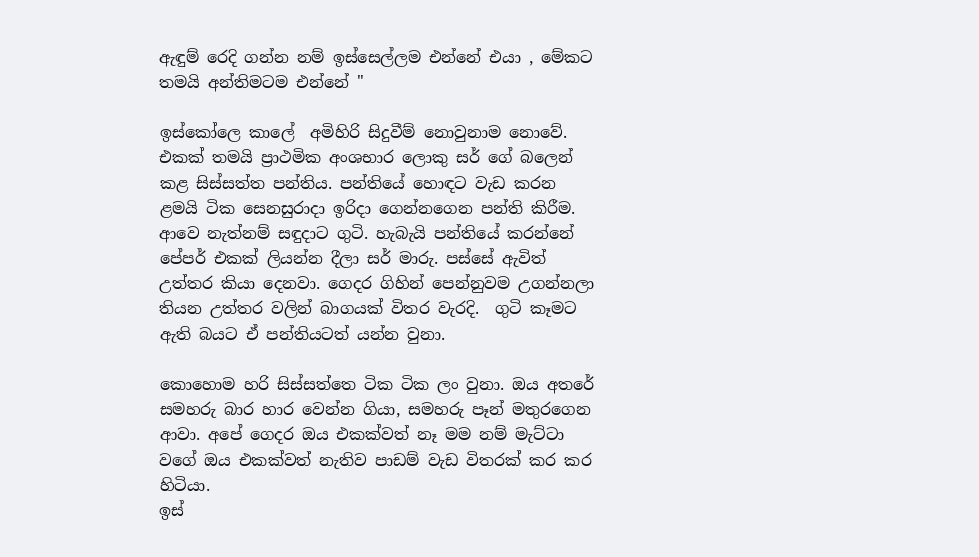ඇඳුම් රෙදි ගන්න නම් ඉස්සෙල්ලම එන්නේ එයා , මේකට තමයි අන්තිමටම එන්නේ "

ඉස්කෝලෙ කාලේ  අමිහිරි සිදුවීම් නොවුනාම නොවේ. එකක් තමයි ප්‍රාථමික අංශභාර ලොකු සර් ගේ බලෙන් කළ සිස්සත්ත පන්තිය. පන්තියේ හොඳට වැඩ කරන ළමයි ටික සෙනසුරාදා ඉරිදා ගෙන්නගෙන පන්ති කිරීම. ආවෙ නැත්නම් සඳුදාට ගුටි. හැබැයි පන්තියේ කරන්නේ පේපර් එකක් ලියන්න දීලා සර් මාරු. පස්සේ ඇවිත් උත්තර කියා දෙනවා. ගෙදර ගිහින් පෙන්නුවම උගන්නලා තියන උත්තර වලින් බාගයක් විතර වැරදි.  ගුටි කෑමට ඇති බයට ඒ පන්තියටත් යන්න වුනා.

කොහොම හරි සිස්සත්තෙ ටික ටික ලං වුනා. ඔය අතරේ සමහරු බාර හාර වෙන්න ගියා, සමහරු පෑන් මතුරගෙන ආවා. අපේ ගෙදර ඔය එකක්වත් නෑ මම නම් මැට්ටා වගේ ඔය එකක්වත් නැතිව පාඩම් වැඩ විතරක් කර කර හිටියා.
ඉස්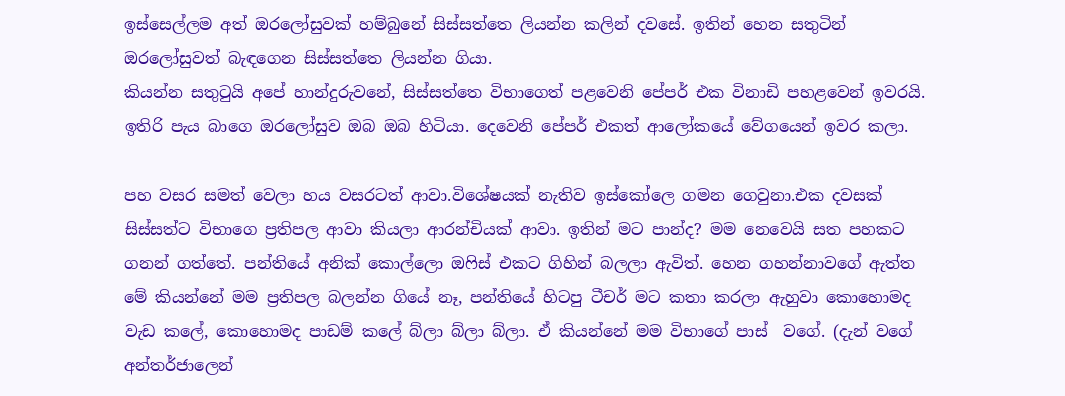ඉස්සෙල්ලම අත් ඔරලෝසුවක් හම්බුනේ සිස්සත්තෙ ලියන්න කලින් දවසේ. ඉතින් හෙන සතුටින් ඔරලෝසුවත් බැඳගෙන සිස්සත්තෙ ලියන්න ගියා.
කියන්න සතුටුයි අපේ හාන්දුරුවනේ, සිස්සත්තෙ විභාගෙත් පළවෙනි පේපර් එක විනාඩි පහළවෙන් ඉවරයි. ඉතිරි පැය බාගෙ ඔරලෝසුව ඔබ ඔබ හිටියා. දෙවෙනි පේපර් එකත් ආලෝකයේ වේගයෙන් ඉවර කලා.

පහ වසර සමත් වෙලා හය වසරටත් ආවා.විශේෂයක් නැතිව ඉස්කෝලෙ ගමන ගෙවුනා.එක දවසක් සිස්සත්ට විභාගෙ ප්‍රතිපල ආවා කියලා ආරන්චියක් ආවා. ඉතින් මට පාන්ද? මම නෙවෙයි සත පහකට ගනන් ගත්තේ. පන්තියේ අනික් කොල්ලො ඔෆිස් එකට ගිහින් බලලා ඇවිත්. හෙන ගහන්නාවගේ ඇත්ත මේ කියන්නේ මම ප්‍රතිපල බලන්න ගියේ නෑ, පන්තියේ හිටපු ටීචර් මට කතා කරලා ඇහුවා කොහොමද වැඩ කලේ, කොහොමද පාඩම් කලේ බ්ලා බ්ලා බ්ලා. ඒ කියන්නේ මම විභාගේ පාස්  වගේ. (දැන් වගේ අන්තර්ජාලෙන්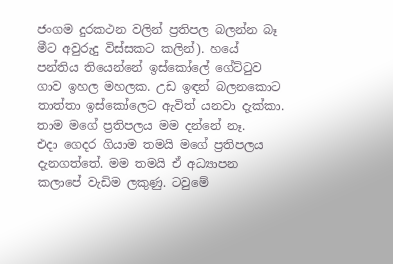ජංගම දුරකථන වලින් ප්‍රතිපල බලන්න බෑ මීට අවුරුදු විස්සකට කලින්). හයේ පන්තිය තියෙන්නේ ඉස්කෝලේ ගේට්ටුව ගාව ඉහල මහලක. උඩ ඉඳන් බලනකොට තාත්තා ඉස්කෝලෙට ඇවිත් යනවා දැක්කා. තාම මගේ ප්‍රතිපලය මම දන්නේ නෑ.
එදා ගෙදර ගියාම තමයි මගේ ප්‍රතිපලය දැනගත්තේ. මම තමයි ඒ අධ්‍යාපන කලාපේ වැඩිම ලකුණු. ටවුමේ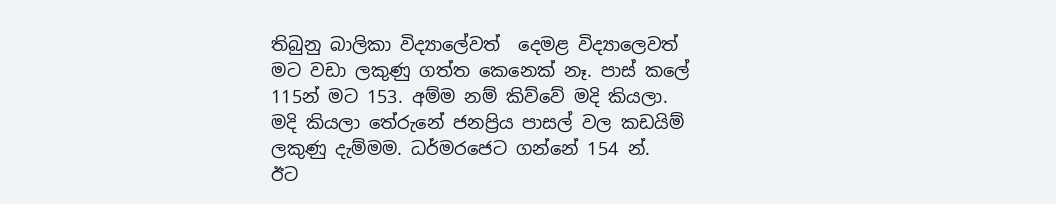තිබුනු බාලිකා විද්‍යාලේවත්  දෙමළ විද්‍යාලෙවත් මට වඩා ලකුණු ගත්ත කෙනෙක් නෑ. පාස් කලේ 115න් මට 153. අම්ම නම් කිව්වේ මදි කියලා.
මදි කියලා තේරුනේ ජනප්‍රිය පාසල් වල කඩයිම් ලකුණු දැම්මම. ධර්මරජෙට ගන්නේ 154 න්.
ඊට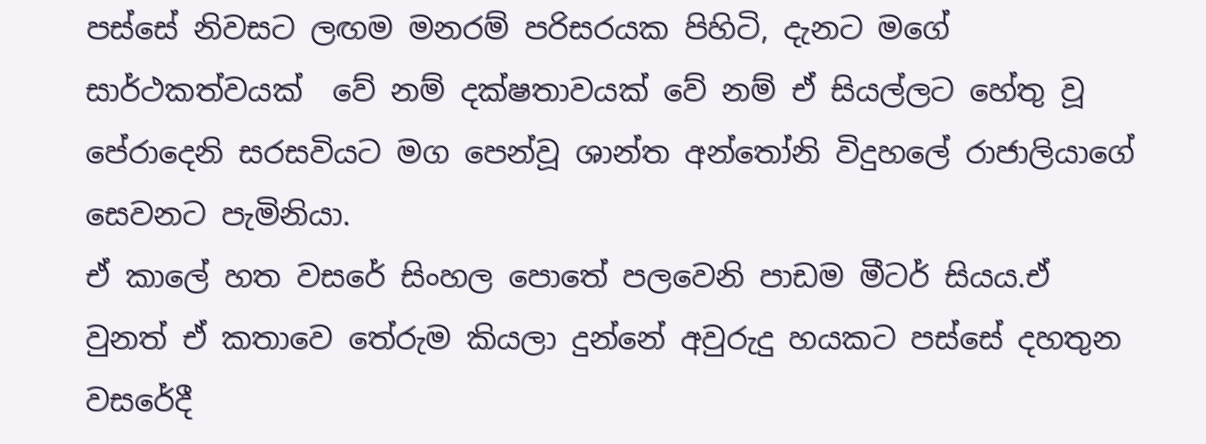පස්සේ නිවසට ලඟම මනරම් පරිසරයක පිහිටි, දැනට මගේ සාර්ථකත්වයක්  වේ නම් දක්ෂතාවයක් වේ නම් ඒ සියල්ලට හේතු වූ පේරාදෙනි සරසවියට මග පෙන්වූ ශාන්ත අන්තෝනි විදුහලේ රාජාලියාගේ සෙවනට පැමිනියා.
ඒ කාලේ හත වසරේ සිංහල පොතේ පලවෙනි පාඩම මීටර් සියය.ඒ වුනත් ඒ කතාවෙ තේරුම කියලා දුන්නේ අවුරුදු හයකට පස්සේ දහතුන වසරේදී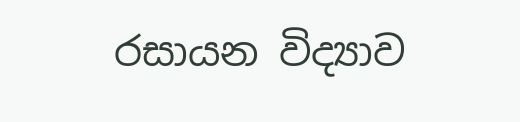රසායන විද්‍යාව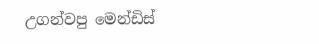උගන්වපු මෙන්ඩිස්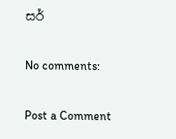සර්

No comments:

Post a Comment